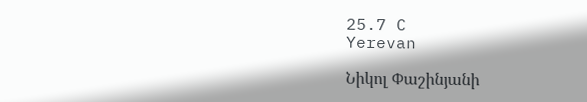25.7 C
Yerevan

Նիկոլ Փաշինյանի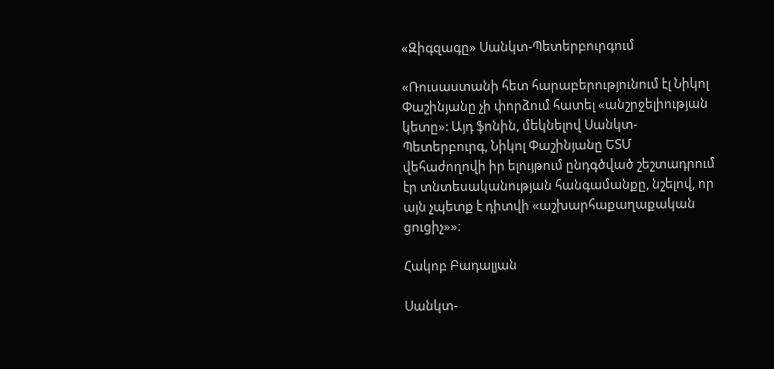«Զիգզագը» Սանկտ-Պետերբուրգում

«Ռուսաստանի հետ հարաբերությունում էլ Նիկոլ Փաշինյանը չի փորձում հատել «անշրջելիության կետը»: Այդ ֆոնին, մեկնելով Սանկտ-Պետերբուրգ, Նիկոլ Փաշինյանը ԵՏՄ վեհաժողովի իր ելույթում ընդգծված շեշտադրում էր տնտեսականության հանգամանքը, նշելով, որ այն չպետք է դիտվի «աշխարհաքաղաքական ցուցիչ»»։

Հակոբ Բադալյան

Սանկտ-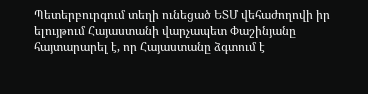Պետերբուրգում տեղի ունեցած ԵՏՄ վեհաժողովի իր ելույթում Հայաստանի վարչապետ Փաշինյանը հայտարարել է, որ Հայաստանը ձգտում է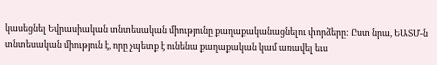կասեցնել Եվրասիական տնտեսական միությունը քաղաքականացնելու փորձերը: Ըստ նրա, ԵԱՏՄ‑ն տնտեսական միություն է, որը չպետք է ունենա քաղաքական կամ առավել եւս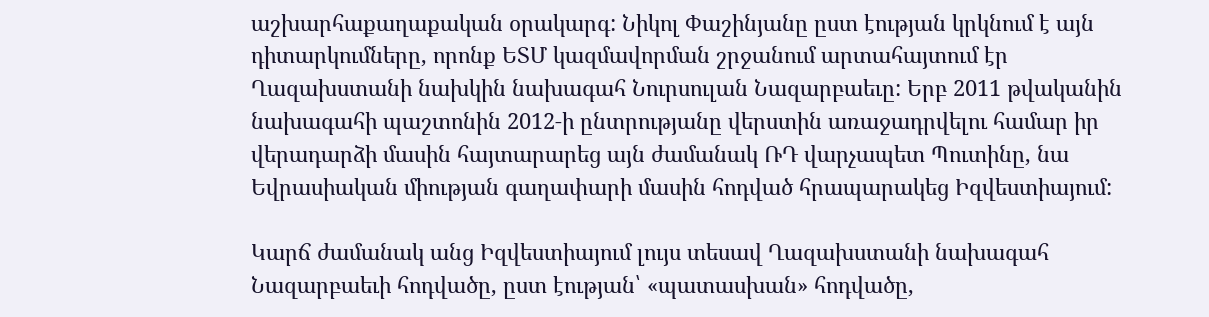աշխարհաքաղաքական օրակարգ: Նիկոլ Փաշինյանը ըստ էության կրկնում է այն դիտարկումները, որոնք ԵՏՄ կազմավորման շրջանում արտահայտում էր Ղազախստանի նախկին նախագահ Նուրսուլան Նազարբաեւը: Երբ 2011 թվականին նախագահի պաշտոնին 2012‑ի ընտրությանը վերստին առաջադրվելու համար իր վերադարձի մասին հայտարարեց այն ժամանակ ՌԴ վարչապետ Պուտինը, նա Եվրասիական միության գաղափարի մասին հոդված հրապարակեց Իզվեստիայում:

Կարճ ժամանակ անց Իզվեստիայում լույս տեսավ Ղազախստանի նախագահ Նազարբաեւի հոդվածը, ըստ էության՝ «պատասխան» հոդվածը,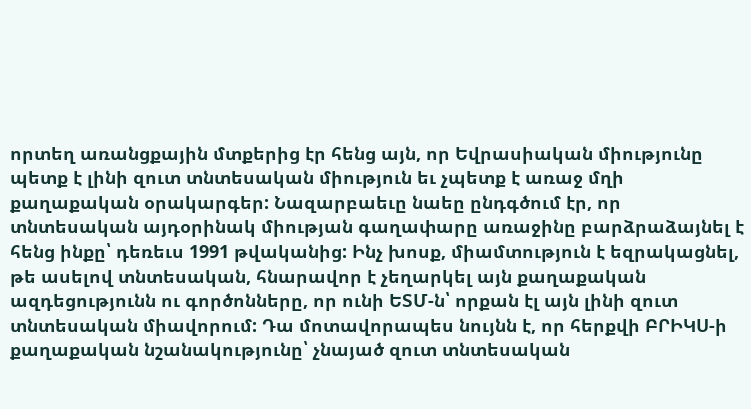որտեղ առանցքային մտքերից էր հենց այն, որ Եվրասիական միությունը պետք է լինի զուտ տնտեսական միություն եւ չպետք է առաջ մղի քաղաքական օրակարգեր: Նազարբաեւը նաեը ընդգծում էր, որ տնտեսական այդօրինակ միության գաղափարը առաջինը բարձրաձայնել է հենց ինքը՝ դեռեւս 1991 թվականից: Ինչ խոսք, միամտություն է եզրակացնել, թե ասելով տնտեսական, հնարավոր է չեղարկել այն քաղաքական ազդեցությունն ու գործոնները, որ ունի ԵՏՄ‑ն՝ որքան էլ այն լինի զուտ տնտեսական միավորում: Դա մոտավորապես նույնն է, որ հերքվի ԲՐԻԿՍ‑ի քաղաքական նշանակությունը՝ չնայած զուտ տնտեսական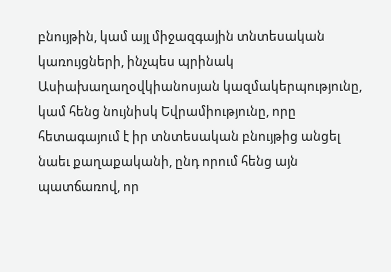բնույթին, կամ այլ միջազգային տնտեսական կառույցների, ինչպես պրինակ Ասիախաղաղօվկիանոսյան կազմակերպությունը, կամ հենց նույնիսկ Եվրամիությունը, որը հետագայում է իր տնտեսական բնույթից անցել նաեւ քաղաքականի, ընդ որում հենց այն պատճառով, որ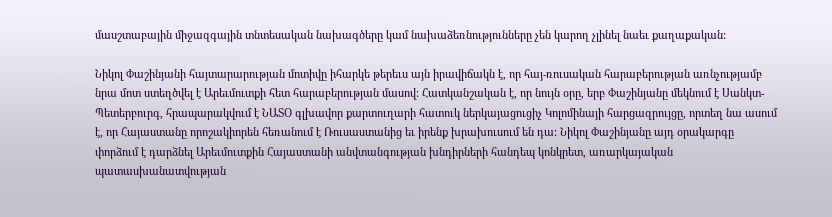մասշտաբային միջազգային տնտեսական նախագծերը կամ նախաձեռնությունները չեն կարող չլինել նաեւ քաղաքական:

Նիկոլ Փաշինյանի հայտարարության մոտիվը իհարկե թերեւս այն իրավիճակն է, որ հայ-ռուսական հարաբերության առնչությամբ նրա մոտ ստեղծվել է Արեւմուտքի հետ հարաբերության մասով: Հատկանշական է, որ նույն օրը, երբ Փաշինյանը մեկնում է Սանկտ-Պետերբուրգ, հրապարակվում է ՆԱՏՕ գլխավոր քարտուղարի հատուկ ներկայացուցիչ Կոլոմինայի հարցազրույցը, որտեղ նա ասում է, որ Հայաստանը որոշակիորեն հեռանում է Ռուսաստանից եւ իրենք խրախուսում են դա: Նիկոլ Փաշինյանը այդ օրակարգը փորձում է դարձնել Արեւմուտքին Հայաստանի անվտանգության խնդիրների հանդեպ կոնկրետ, առարկայական պատասխանատվության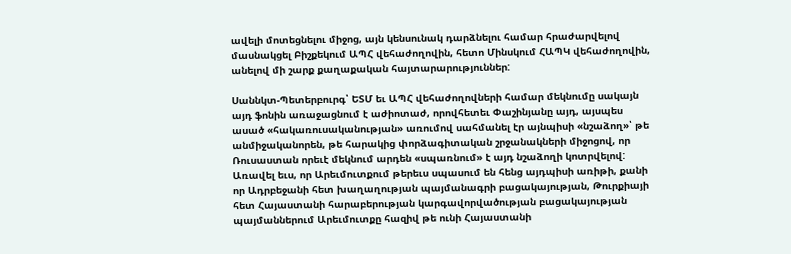ավելի մոտեցնելու միջոց, այն կենսունակ դարձնելու համար հրաժարվելով մասնակցել Բիշքեկում ԱՊՀ վեհաժողովին, հետո Մինսկում ՀԱՊԿ վեհաժողովին, անելով մի շարք քաղաքական հայտարարություններ:

Սաննկտ-Պետերբուրգ՝ ԵՏՄ եւ ԱՊՀ վեհաժողովների համար մեկնումը սակայն այդ ֆոնին առաջացնում է աժիոտաժ, որովհետեւ Փաշինյանը այդ, այսպես ասած «հակառուսականության» առումով սահմանել էր այնպիսի «նշաձող»՝ թե անմիջականորեն, թե հարակից փորձագիտական շրջանակների միջոցով, որ Ռուսաստան որեւէ մեկնում արդեն «սպառնում» է այդ նշաձողի կոտրվելով: Առավել եւս, որ Արեւմուտքում թերեւս սպասում են հենց այդպիսի առիթի, քանի որ Ադրբեջանի հետ խաղաղության պայմանագրի բացակայության, Թուրքիայի հետ Հայաստանի հարաբերության կարգավորվածության բացակայության պայմաններում Արեւմուտքը հազիվ թե ունի Հայաստանի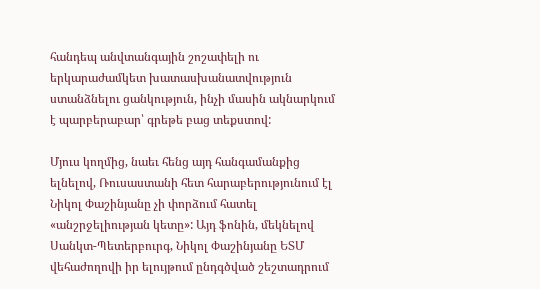հանդեպ անվտանգային շոշափելի ու երկարաժամկետ խատասխանատվություն ստանձնելու ցանկություն, ինչի մասին ակնարկում է պարբերաբար՝ գրեթե բաց տեքստով:

Մյուս կողմից, նաեւ հենց այդ հանգամանքից ելնելով, Ռուսաստանի հետ հարաբերությունում էլ Նիկոլ Փաշինյանը չի փորձում հատել «անշրջելիության կետը»: Այդ ֆոնին, մեկնելով Սանկտ-Պետերբուրգ, Նիկոլ Փաշինյանը ԵՏՄ վեհաժողովի իր ելույթում ընդգծված շեշտադրում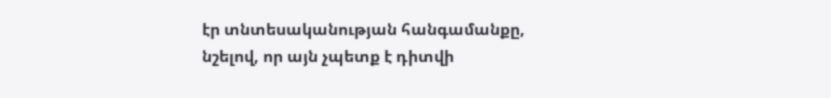էր տնտեսականության հանգամանքը, նշելով, որ այն չպետք է դիտվի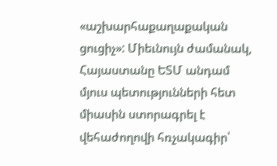«աշխարհաքաղաքական ցուցիչ»: Միեւնույն ժամանակ, Հայաստանը ԵՏՄ անդամ մյուս պետությունների հետ միասին ստորագրել է վեհաժողովի հռչակագիր՝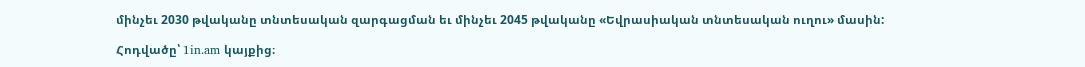մինչեւ 2030 թվականը տնտեսական զարգացման եւ մինչեւ 2045 թվականը «Եվրասիական տնտեսական ուղու» մասին:

Հոդվածը՝ 1in.am կայքից։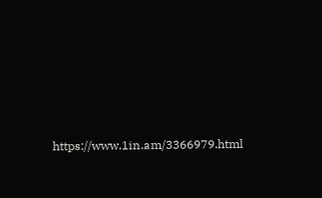https://www.1in.am/3366979.html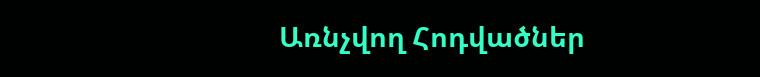Առնչվող Հոդվածներ